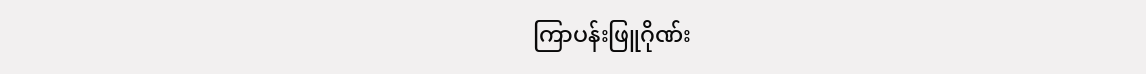ကြာပန်းဖြူဂိုဏ်း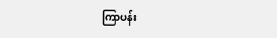ကြာပန်း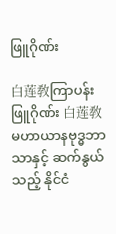ဖြူဂိုဏ်း

白莲敎ကြာပန်းဖြူဂိုဏ်း 白莲敎 မဟာယာနဗုဒ္ဓဘာသာနှင့် ဆက်နွယ်သည့် နိုင်ငံ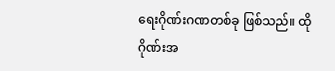ရေးဂိုဏ်းဂဏတစ်ခု ဖြစ်သည်။ ထိုဂိုဏ်းအ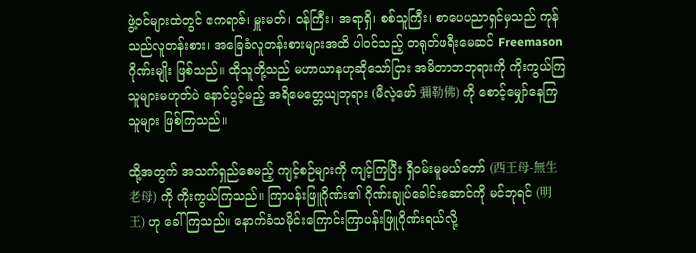ဖွဲ့ဝင်များထဲတွင် ဧကရာဇ်၊ မှူးမတ်၊ ဝန်ကြီး၊ အရာရှိ၊ စစ်သူကြီး၊ စာပေပညာရှင်မှသည် ကုန်သည်လူတန်းစား၊ အခြေခံလူတန်းစားများအထိ ပါဝင်သည့် တရုတ်ဖရီးမေဆင် Freemason ဂိုဏ်းမျိုး ဖြစ်သည်။ ထိုသူတို့သည် မဟာယာနဟုဆိုသော်ငြား အမိတာဘဘုရားကို ကိုးကွယ်ကြသူများမဟုတ်ပဲ နောင်ပွင့်မည့် အရိမေတ္တေယျဘုရား (မီလဲ့ဖော် 彌勒佛) ကို စောင့်မျှော်နေကြသူများ ဖြစ်ကြသည်။

ထို့အတွက် အသက်ရှည်စေမည့် ကျင့်စဉ်များကို ကျင့်ကြပြီး ရှီဝမ်းမူမယ်တော် (西王母-無生老母) ကို ကိုးကွယ်ကြသည်။ ကြာပန်းဖြူဂိုဏ်း၏ ဂိုဏ်းချုပ်ခေါင်းဆောင်ကို မင်ဘုရင် (明王) ဟု ခေါ်ကြသည်။ နောက်ခံသမိုင်းကြောင်းကြာပန်းဖြူဂိုဏ်းရယ်လို့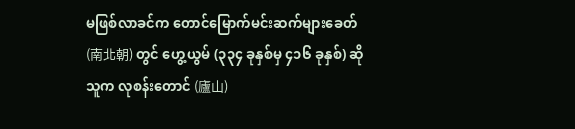မဖြစ်လာခင်က တောင်မြောက်မင်းဆက်များခေတ် (南北朝) တွင် ဟွေ့ယွမ် (၃၃၄ ခုနှစ်မှ ၄၁၆ ခုနှစ်) ဆိုသူက လုစန်းတောင် (廬山)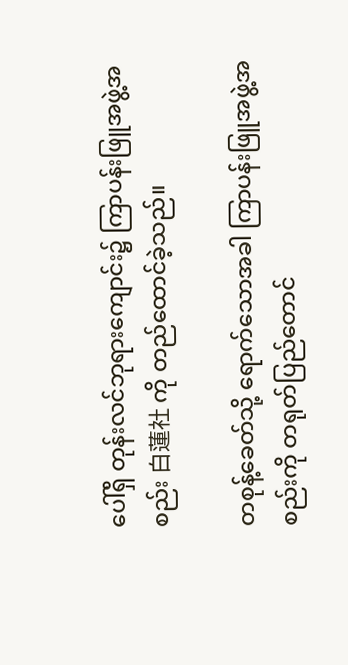ပေါ်ရှိ တုန်းလင်ဘုရားကျောင်း၌ ကြာပန်းဖြူအဖွဲ့အစည်း 白蓮社 ကို တည်ထောင်ခဲ့သည်။

တစုန့်ခေတ်သို့ ရောက်သောအခါ ကြာပန်းဖြူအဖွဲ့အစည်းကို တရုတ်ပြည်တောင်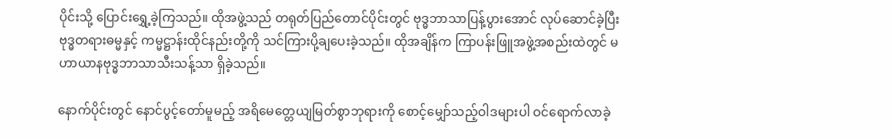ပိုင်းသို့ ပြောင်းရွှေ့ခဲ့ကြသည်။ ထိုအဖွဲ့သည် တရုတ်ပြည်တောင်ပိုင်းတွင် ဗုဒ္ဓဘာသာပြန့်ပွားအောင် လုပ်ဆောင်ခဲ့ပြီး ဗုဒ္ဓတရားဓမ္မနှင့် ကမ္မဋ္ဌာန်းထိုင်နည်းတို့ကို သင်ကြားပို့ချပေးခဲ့သည်။ ထိုအချိန်က ကြာပန်းဖြူအဖွဲ့အစည်းထဲတွင် မဟာယာနဗုဒ္ဓဘာသာသီးသန့်သာ ရှိခဲ့သည်။

နောက်ပိုင်းတွင် နောင်ပွင့်တော်မူမည့် အရိမေတ္တေယျမြတ်စွာဘုရားကို စောင့်မျှော်သည့်ဝါဒများပါ ဝင်ရောက်လာခဲ့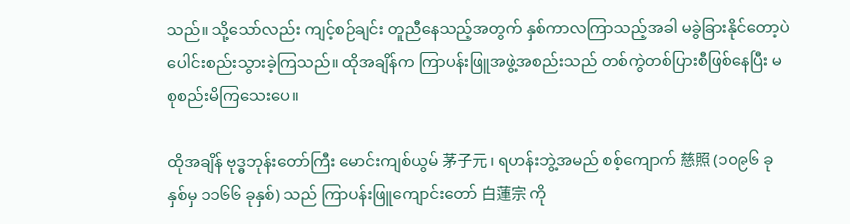သည်။ သို့သော်လည်း ကျင့်စဉ်ချင်း တူညီနေသည့်အတွက် နှစ်ကာလကြာသည့်အခါ မခွဲခြားနိုင်တော့ပဲ ပေါင်းစည်းသွားခဲ့ကြသည်။ ထိုအချိန်က ကြာပန်းဖြူအဖွဲ့အစည်းသည် တစ်ကွဲတစ်ပြားစီဖြစ်နေပြီး မစုစည်းမိကြသေးပေ။

ထိုအချိန် ဗုဒ္ဓဘုန်းတော်ကြီး မောင်းကျစ်ယွမ် 茅子元 ၊ ရဟန်းဘွဲ့အမည် စစ့်ကျောက် 慈照 (၁၀၉၆ ခုနှစ်မှ ၁၁၆၆ ခုနှစ်) သည် ကြာပန်းဖြူကျောင်းတော် 白蓮宗 ကို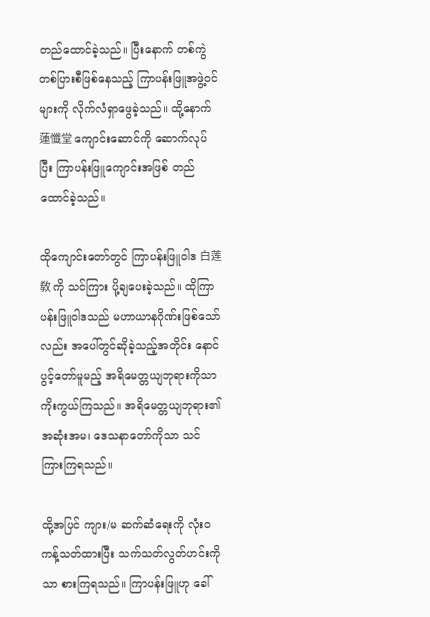တည်ထောင်ခဲ့သည်။ ပြီးနောက် တစ်ကွဲတစ်ပြားစီဖြစ်နေသည့် ကြာပန်းဖြူအဖွဲ့ဝင်များကို လိုက်လံရှာဖွေခဲ့သည်။ ထို့နောက် 蓮懺堂 ကျောင်းဆောင်ကို ဆောက်လုပ်ပြီး ကြာပန်းဖြူကျောင်းအဖြစ် တည်ထောင်ခဲ့သည်။

ထိုကျောင်းတော်တွင် ကြာပန်းဖြူဝါဒ 白莲敎 ကို သင်ကြား ပို့ချပေးခဲ့သည်။ ထိုကြာပန်းဖြူဝါဒသည် မဟာယာနဂိုဏ်းဖြစ်သော်လည်း အပေါ်တွင်ဆိုခဲ့သည့်အတိုင်း နောင်ပွင့်တော်မူမည့် အရိမေတ္တယျဘုရားကိုသာ ကိုးကွယ်ကြသည်။ အရိမေတ္တယျဘုရား၏ အဆုံးအမ၊ ဒေသနာတော်ကိုသာ သင်ကြားကြရသည်။

ထို့အပြင် ကျား/မ ဆက်ဆံရေးကို လုံးဝကန့်သတ်ထားပြီး သက်သတ်လွတ်ဟင်းကိုသာ စားကြရသည်။ ကြာပန်းဖြူဟု ခေါ်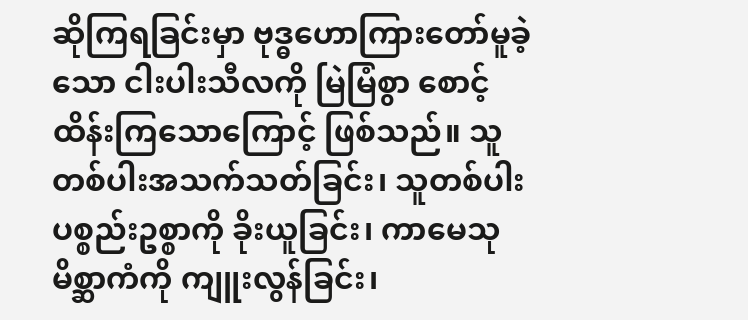ဆိုကြရခြင်းမှာ ဗုဒ္ဓဟောကြားတော်မူခဲ့သော ငါးပါးသီလကို မြဲမြံစွာ စောင့်ထိန်းကြသောကြောင့် ဖြစ်သည်။ သူတစ်ပါးအသက်သတ်ခြင်း၊ သူတစ်ပါးပစ္စည်းဥစ္စာကို ခိုးယူခြင်း၊ ကာမေသုမိစ္ဆာကံကို ကျူးလွန်ခြင်း၊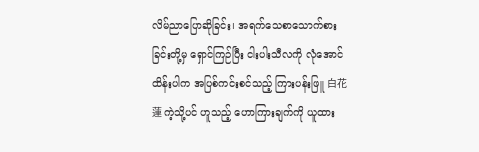လိမ်ညာပြောဆိုခြင်း၊ အရက်သေစာသောက်စားခြင်းတို့မှ ရှောင်ကြဉ်ပြီး ငါးပါးသီလကို လုံအောင်ထိန်းပါက အပြစ်ကင်းစင်သည့် ကြားပန်းဖြူ 白花蓮 ကဲ့သို့ပင် ဟူသည့် ဟောကြားချက်ကို ယူထား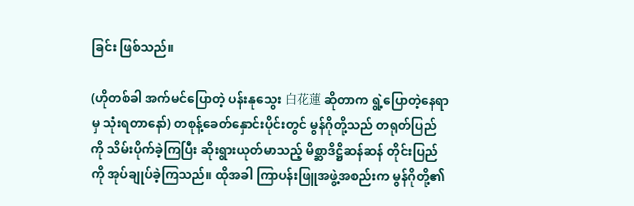ခြင်း ဖြစ်သည်။

(ဟိုတစ်ခါ အက်မင်ပြောတဲ့ ပန်းနုသွေး 白花蓮 ဆိုတာက ရွဲ့ပြောတဲ့နေရာမှ သုံးရတာနော်) တစုန့်ခေတ်နှောင်းပိုင်းတွင် မွန်ဂိုတို့သည် တရုတ်ပြည်ကို သိမ်းပိုက်ခဲ့ကြပြီး ဆိုးရွားယုတ်မာသည့် မိစ္ဆာဒိဋ္ဌိဆန်ဆန် တိုင်းပြည်ကို အုပ်ချုပ်ခဲ့ကြသည်။ ထိုအခါ ကြာပန်းဖြူအဖွဲ့အစည်းက မွန်ဂိုတို့၏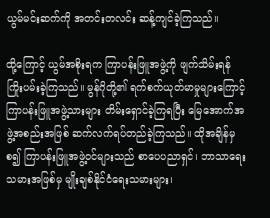ယွမ်မင်းဆက်ကို အတင်းတလင်း ဆန့်ကျင်ခဲ့ကြသည်။

ထို့ကြောင့် ယွမ်အစိုးရက ကြာပန်းဖြူအဖွဲ့ကို ဖျက်သိမ်းရန်ကြိုးပမ်းခဲ့ကြသည်။ မွန်ဂိုတို့၏ ရက်စက်ယုတ်မာမှုများကြောင့် ကြာပန်းဖြူအဖွဲ့သားများ တိမ်းရှောင်ခဲ့ကြရပြီး မြေအောက်အဖွဲ့အစည်းအဖြစ် ဆက်လက်ရပ်တည်ခဲ့ကြသည်။ ထိုအချိန်မှစ၍ ကြာပန်းဖြူအဖွဲ့ဝင်များသည် စာပေပညာရှင်၊ ဘာသာရေးသမားအဖြစ်မှ မျိုးချစ်နိုင်ငံရေးသမားများ၊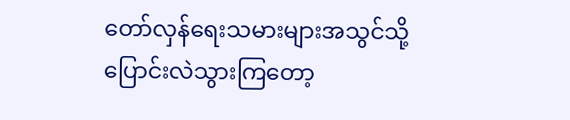တော်လှန်ရေးသမားများအသွင်သို့ ပြောင်းလဲသွားကြတော့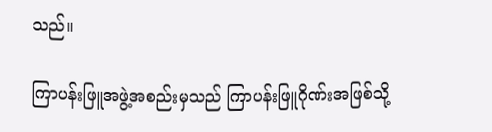သည်။

ကြာပန်းဖြူအဖွဲ့အစည်းမှသည် ကြာပန်းဖြူဂိုဏ်းအဖြစ်သို့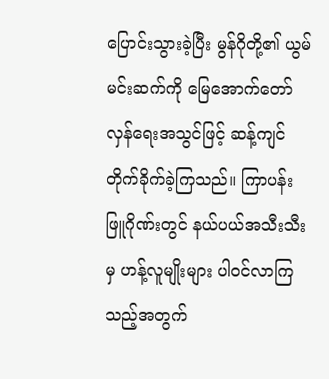ပြောင်းသွားခဲ့ပြီး မွန်ဂိုတို့၏ ယွမ်မင်းဆက်ကို မြေအောက်တော်လှန်ရေးအသွင်ဖြင့် ဆန့်ကျင်တိုက်ခိုက်ခဲ့ကြသည်။ ကြာပန်းဖြူဂိုဏ်းတွင် နယ်ပယ်အသီးသီးမှ ဟန့်လူမျိုးများ ပါဝင်လာကြသည့်အတွက်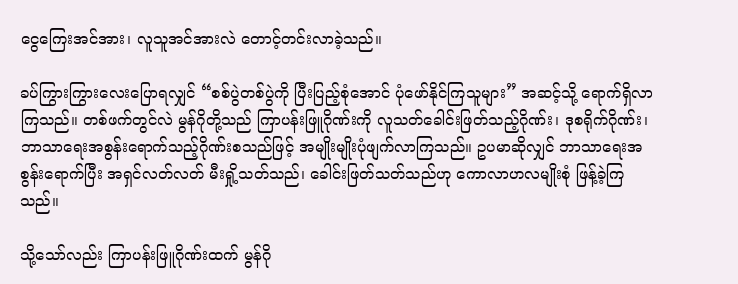ငွေကြေးအင်အား၊ လူသူအင်အားလဲ တောင့်တင်းလာခဲ့သည်။

ခပ်ကြွားကြွားလေးပြောရလျှင် “စစ်ပွဲတစ်ပွဲကို ပြီးပြည့်စုံအောင် ပုံဖော်နိုင်ကြသူများ” အဆင့်သို့ ရောက်ရှိလာကြသည်။ တစ်ဖက်တွင်လဲ မွန်ဂိုတို့သည် ကြာပန်းဖြူဂိုဏ်းကို လူသတ်ခေါင်းဖြတ်သည့်ဂိုဏ်း၊ ဒုစရိုက်ဂိုဏ်း၊ ဘာသာရေးအစွန်းရောက်သည့်ဂိုဏ်းစသည်ဖြင့် အမျိုးမျိုးပုံဖျက်လာကြသည်။ ဥပမာဆိုလျှင် ဘာသာရေးအစွန်းရောက်ပြီး အရှင်လတ်လတ် မီးရှို့သတ်သည်၊ ခေါင်းဖြတ်သတ်သည်ဟု ကောလာဟလမျိုးစုံ ဖြန့်ခဲ့ကြသည်။

သို့သော်လည်း ကြာပန်းဖြူဂိုဏ်းထက် မွန်ဂို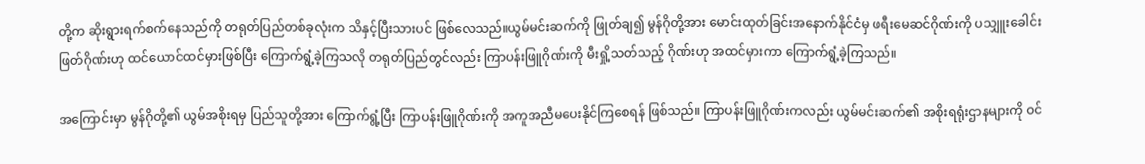တို့က ဆိုးရွားရက်စက်နေသည်ကို တရုတ်ပြည်တစ်ခုလုံးက သိနှင့်ပြီးသားပင် ဖြစ်လေသည်။ယွမ်မင်းဆက်ကို ဖြုတ်ချ၍ မွန်ဂိုတို့အား မောင်းထုတ်ခြင်းအနောက်နိုင်ငံမှ ဖရီးမေဆင်ဂိုဏ်းကို ပသျှူးခေါင်းဖြတ်ဂိုဏ်းဟု ထင်ယောင်ထင်မှားဖြစ်ပြီး ကြောက်ရွံ့ခဲ့ကြသလို တရုတ်ပြည်တွင်လည်း ကြာပန်းဖြူဂိုဏ်းကို မီးရှို့သတ်သည့် ဂိုဏ်းဟု အထင်မှားကာ ကြောက်ရွံ့ခဲ့ကြသည်။

အကြောင်းမှာ မွန်ဂိုတို့၏ ယွမ်အစိုးရမှ ပြည်သူတို့အား ကြောက်ရွံ့ပြီး ကြာပန်းဖြူဂိုဏ်းကို အကူအညီမပေးနိုင်ကြစေရန် ဖြစ်သည်။ ကြာပန်းဖြူဂိုဏ်းကလည်း ယွမ်မင်းဆက်၏ အစိုးရရုံးဌာနများကို ဝင်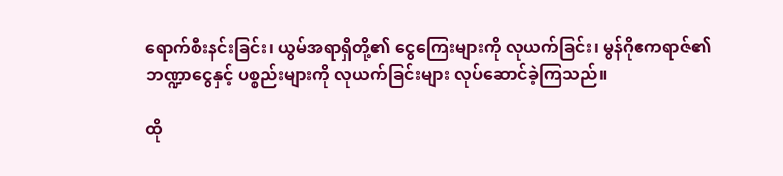ရောက်စီးနင်းခြင်း၊ ယွမ်အရာရှိတို့၏ ငွေကြေးများကို လုယက်ခြင်း၊ မွန်ဂိုဧကရာဇ်၏ ဘဏ္ဍာငွေနှင့် ပစ္စည်းများကို လုယက်ခြင်းများ လုပ်ဆောင်ခဲ့ကြသည်။

ထို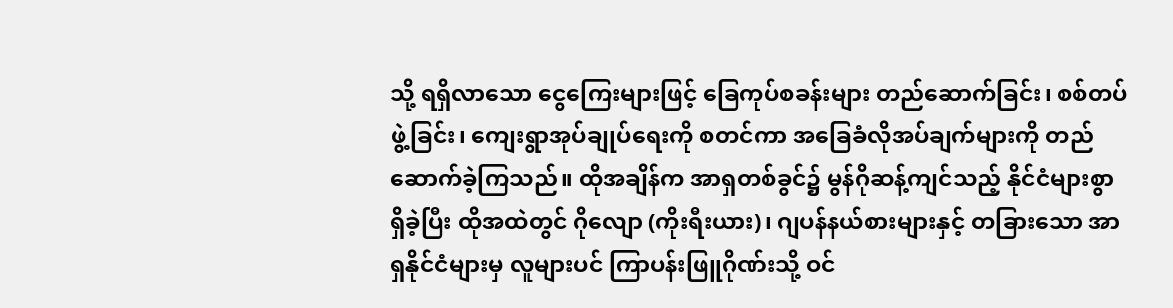သို့ ရရှိလာသော ငွေကြေးများဖြင့် ခြေကုပ်စခန်းများ တည်ဆောက်ခြင်း၊ စစ်တပ်ဖွဲ့ခြင်း၊ ကျေးရွာအုပ်ချုပ်ရေးကို စတင်ကာ အခြေခံလိုအပ်ချက်များကို တည်ဆောက်ခဲ့ကြသည်။ ထိုအချိန်က အာရှတစ်ခွင်၌ မွန်ဂိုဆန့်ကျင်သည့် နိုင်ငံများစွာ ရှိခဲ့ပြီး ထိုအထဲတွင် ဂိုလျော (ကိုးရီးယား)၊ ဂျပန်နယ်စားများနှင့် တခြားသော အာရှနိုင်ငံများမှ လူများပင် ကြာပန်းဖြူဂိုဏ်းသို့ ဝင်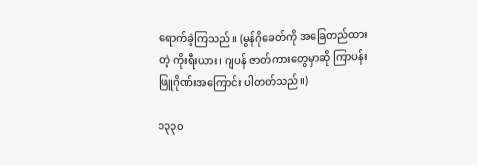ရောက်ခဲ့ကြသည်။ (မွန်ဂိုခေတ်ကို အခြေတည်ထားတဲ့ ကိုးရီးယား၊ ဂျပန် ဇာတ်ကားတွေမှာဆို ကြာပန်းဖြူဂိုဏ်းအကြောင်း ပါတတ်သည်။)

၁၃၃၀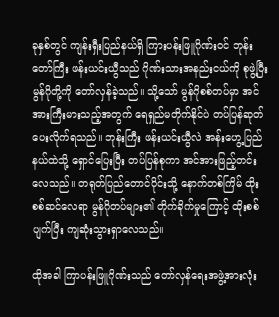ခုနှစ်တွင် ကျန်းရှီးပြည်နယ်ရှိ ကြားပန်းဖြူဂိုဏ်းဝင် ဘုန်းတော်ကြီး ဖန်းယင်းယွီသည် ဂိုဏ်းသားအနည်းငယ်ကို စုဖွဲ့ပြီး မွန်ဂိုတို့ကို တော်လှန်ခဲ့သည်။ သို့သော် မွန်ဂိုစစ်တပ်မှာ အင်အားကြီးမားသည့်အတွက် ရေရှည်မတိုက်နိုင်ပဲ တပ်ပြန်ဆုတ်ပေးလိုက်ရသည်။ ဘုန်းကြီး ဖန်းယင်းယွီလဲ အန်းဟွေ့ပြည်နယ်ထဲသို့ ရှောင်ပြေးပြီး တပ်ပြန်စုကာ အင်အားဖြည့်တင်းလေသည်။ တရုတ်ပြည်တောင်ပိုင်းသို့ နောက်တစ်ကြိမ် ထိုးစစ်ဆင်လေရာ မွန်ဂိုတပ်များ၏ တိုက်ခိုက်မှုကြောင့် ထိုးစစ်ပျက်ပြီး ကျဆုံးသွားရှာလေသည်။

ထိုအခါ ကြာပန်းဖြူဂိုဏ်းသည် တော်လှန်ရေးအဖွဲ့အားလုံး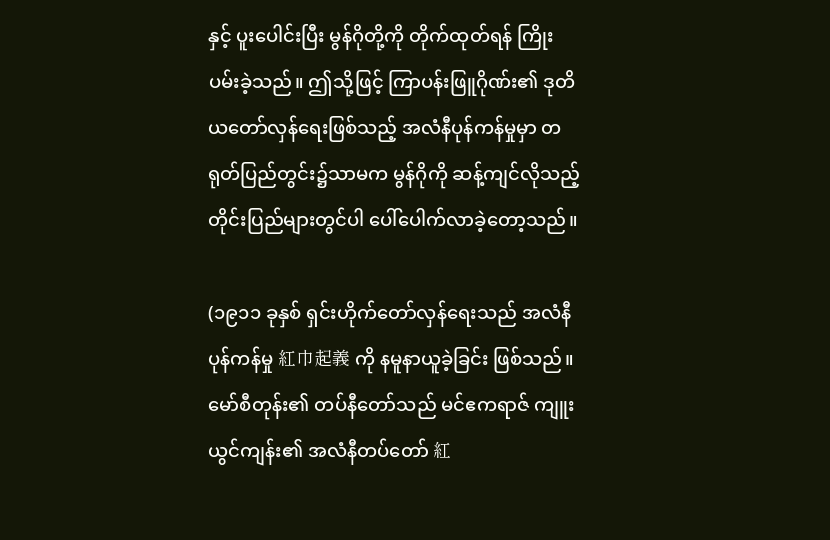နှင့် ပူးပေါင်းပြီး မွန်ဂိုတို့ကို တိုက်ထုတ်ရန် ကြိုးပမ်းခဲ့သည်။ ဤသို့ဖြင့် ကြာပန်းဖြူဂိုဏ်း၏ ဒုတိယတော်လှန်ရေးဖြစ်သည့် အလံနီပုန်ကန်မှုမှာ တရုတ်ပြည်တွင်း၌သာမက မွန်ဂိုကို ဆန့်ကျင်လိုသည့် တိုင်းပြည်များတွင်ပါ ပေါ်ပေါက်လာခဲ့တော့သည်။

(၁၉၁၁ ခုနှစ် ရှင်းဟိုက်တော်လှန်ရေးသည် အလံနီပုန်ကန်မှု 紅巾起義 ကို နမူနာယူခဲ့ခြင်း ဖြစ်သည်။ မော်စီတုန်း၏ တပ်နီတော်သည် မင်ဧကရာဇ် ကျူးယွင်ကျန်း၏ အလံနီတပ်တော် 紅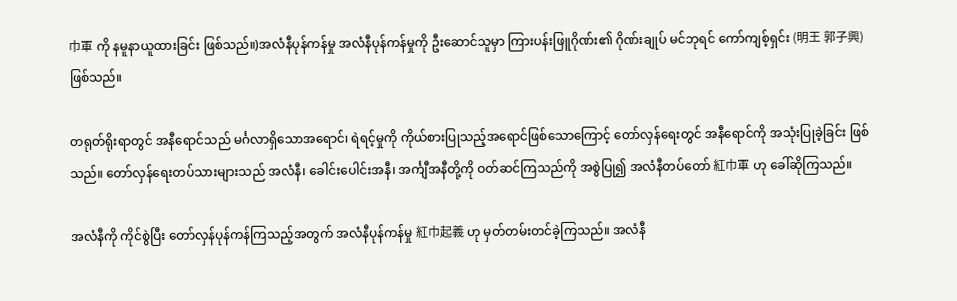巾軍 ကို နမူနာယူထားခြင်း ဖြစ်သည်။)အလံနီပုန်ကန်မှု အလံနီပုန်ကန်မှုကို ဦးဆောင်သူမှာ ကြားပန်းဖြူဂိုဏ်း၏ ဂိုဏ်းချုပ် မင်ဘုရင် ကော်ကျစ့်ရှင်း (明王 郭子興) ဖြစ်သည်။

တရုတ်ရိုးရာတွင် အနီရောင်သည် မင်္ဂလာရှိသောအရောင်၊ ရဲရင့်မှုကို ကိုယ်စားပြုသည့်အရောင်ဖြစ်သောကြောင့် တော်လှန်ရေးတွင် အနီရောင်ကို အသုံးပြုခဲ့ခြင်း ဖြစ်သည်။ တော်လှန်ရေးတပ်သားများသည် အလံနီ၊ ခေါင်းပေါင်းအနီ၊ အင်္ကျီအနီတို့ကို ဝတ်ဆင်ကြသည်ကို အစွဲပြု၍ အလံနီတပ်တော် 紅巾軍 ဟု ခေါ်ဆိုကြသည်။

အလံနီကို ကိုင်စွဲပြီး တော်လှန်ပုန်ကန်ကြသည့်အတွက် အလံနီပုန်ကန်မှု 紅巾起義 ဟု မှတ်တမ်းတင်ခဲ့ကြသည်။ အလံနီ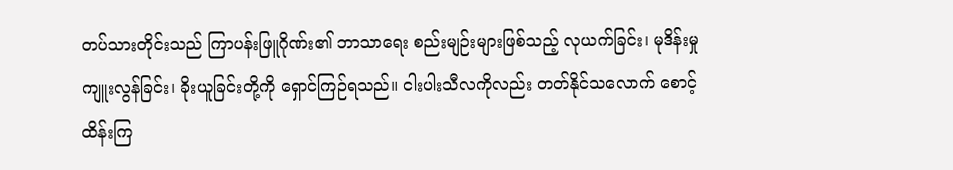တပ်သားတိုင်းသည် ကြာပန်းဖြူဂိုဏ်း၏ ဘာသာရေး စည်းမျဉ်းများဖြစ်သည့် လုယက်ခြင်း၊ မုဒိန်းမှုကျူးလွန်ခြင်း၊ ခိုးယူခြင်းတို့ကို ရှောင်ကြဉ်ရသည်။ ငါးပါးသီလကိုလည်း တတ်နိုင်သလောက် စောင့်ထိန်းကြ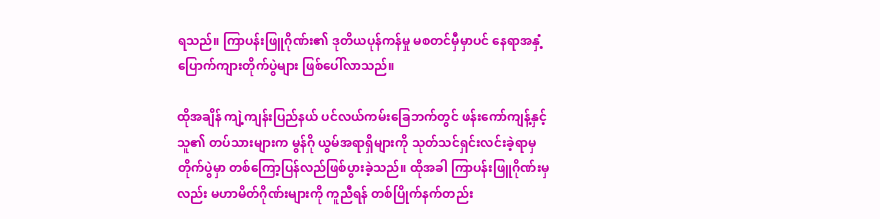ရသည်။ ကြာပန်းဖြူဂိုဏ်း၏ ဒုတိယပုန်ကန်မှု မစတင်မှီမှာပင် နေရာအနှံ့ ပြောက်ကျားတိုက်ပွဲများ ဖြစ်ပေါ်လာသည်။

ထိုအချိန် ကျဲ့ကျန်းပြည်နယ် ပင်လယ်ကမ်းခြေဘက်တွင် ဖန်းကော်ကျန့်နှင့် သူ၏ တပ်သားများက မွန်ဂို ယွမ်အရာရှိများကို သုတ်သင်ရှင်းလင်းခဲ့ရာမှ တိုက်ပွဲမှာ တစ်ကြော့ပြန်လည်ဖြစ်ပွားခဲ့သည်။ ထိုအခါ ကြာပန်းဖြူဂိုဏ်းမှလည်း မဟာမိတ်ဂိုဏ်းများကို ကူညီရန် တစ်ပြိုက်နက်တည်း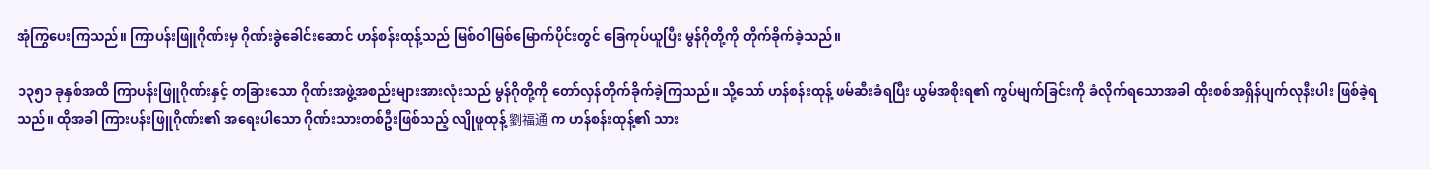အုံကြွပေးကြသည်။ ကြာပန်းဖြူဂိုဏ်းမှ ဂိုဏ်းခွဲခေါင်းဆောင် ဟန်စန်းထုန့်သည် မြစ်ဝါမြစ်မြောက်ပိုင်းတွင် ခြေကုပ်ယူပြီး မွန်ဂိုတို့ကို တိုက်ခိုက်ခဲ့သည်။

၁၃၅၁ ခုနှစ်အထိ ကြာပန်းဖြူဂိုဏ်းနှင့် တခြားသော ဂိုဏ်းအဖွဲ့အစည်းများအားလုံးသည် မွန်ဂိုတို့ကို တော်လှန်တိုက်ခိုက်ခဲ့ကြသည်။ သို့သော် ဟန်စန်းထုန့် ဖမ်ဆီးခံရပြီး ယွမ်အစိုးရ၏ ကွပ်မျက်ခြင်းကို ခံလိုက်ရသောအခါ ထိုးစစ်အရှိန်ပျက်လုနီးပါး ဖြစ်ခဲ့ရသည်။ ထိုအခါ ကြားပန်းဖြူဂိုဏ်း၏ အရေးပါသော ဂိုဏ်းသားတစ်ဦးဖြစ်သည့် လျိုဖူထုန့် 劉福通 က ဟန်စန်းထုန့်၏ သား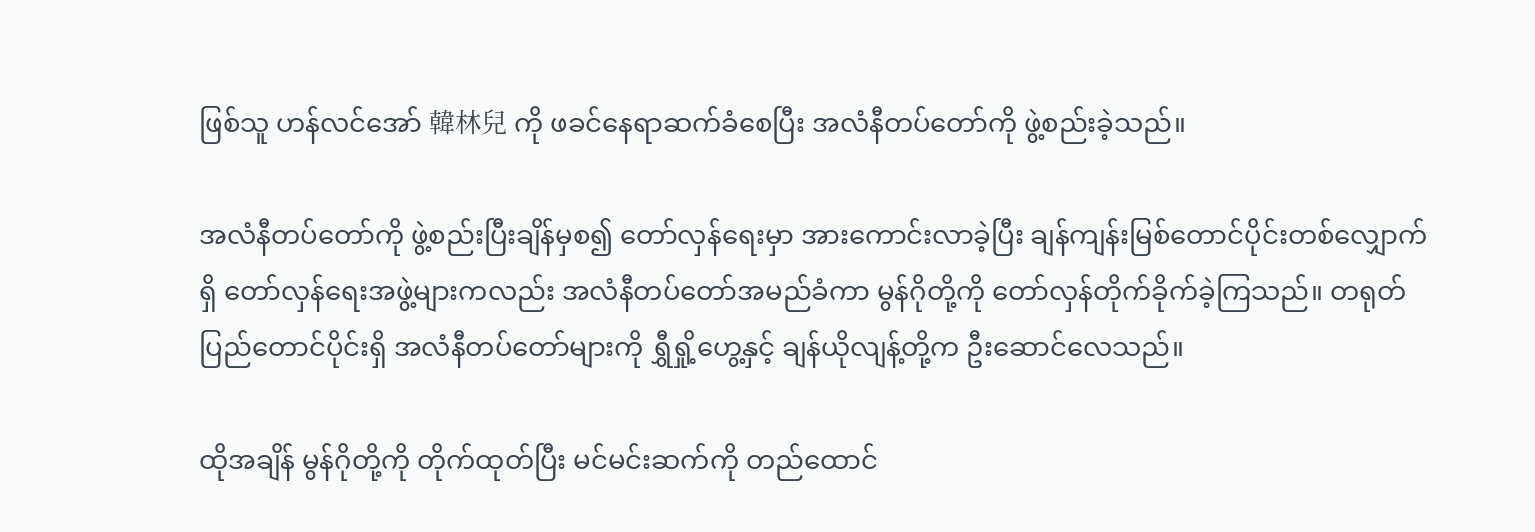ဖြစ်သူ ဟန်လင်အော် 韓林兒 ကို ဖခင်နေရာဆက်ခံစေပြီး အလံနီတပ်တော်ကို ဖွဲ့စည်းခဲ့သည်။

အလံနီတပ်တော်ကို ဖွဲ့စည်းပြီးချိန်မှစ၍ တော်လှန်ရေးမှာ အားကောင်းလာခဲ့ပြီး ချန်ကျန်းမြစ်တောင်ပိုင်းတစ်လျှောက်ရှိ တော်လှန်ရေးအဖွဲ့များကလည်း အလံနီတပ်တော်အမည်ခံကာ မွန်ဂိုတို့ကို တော်လှန်တိုက်ခိုက်ခဲ့ကြသည်။ တရုတ်ပြည်တောင်ပိုင်းရှိ အလံနီတပ်တော်များကို ရွှီရှို့ဟွေ့နှင့် ချန်ယိုလျန့်တို့က ဦးဆောင်လေသည်။

ထိုအချိန် မွန်ဂိုတို့ကို တိုက်ထုတ်ပြီး မင်မင်းဆက်ကို တည်ထောင်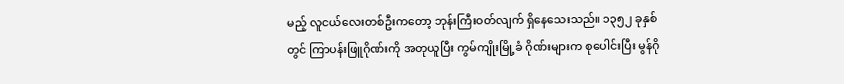မည့် လူငယ်လေးတစ်ဦးကတော့ ဘုန်းကြီးဝတ်လျက် ရှိနေသေးသည်။ ၁၃၅၂ ခုနှစ်တွင် ကြာပန်းဖြူဂိုဏ်းကို အတုယူပြီး ကွမ်ကျိုးမြို့ခံ ဂိုဏ်းများက စုပေါင်းပြီး မွန်ဂို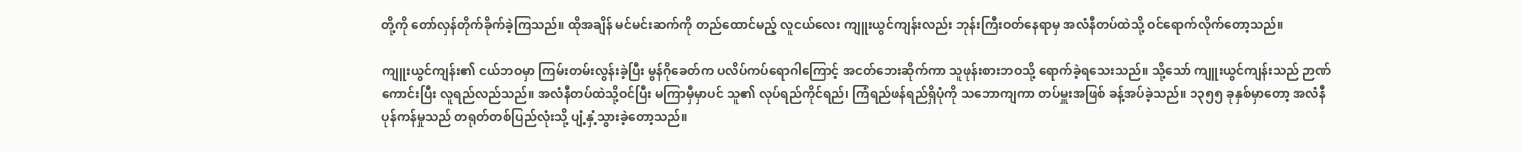တို့ကို တော်လှန်တိုက်ခိုက်ခဲ့ကြသည်။ ထိုအချိန် မင်မင်းဆက်ကို တည်ထောင်မည့် လူငယ်လေး ကျူးယွင်ကျန်းလည်း ဘုန်းကြီးဝတ်နေရာမှ အလံနီတပ်ထဲသို့ ဝင်ရောက်လိုက်တော့သည်။

ကျူးယွင်ကျန်း၏ ငယ်ဘဝမှာ ကြမ်းတမ်းလွန်းခဲ့ပြီး မွန်ဂိုခေတ်က ပလိပ်ကပ်ရောဂါကြောင့် အငတ်ဘေးဆိုက်ကာ သူဖုန်းစားဘဝသို့ ရောက်ခဲ့ရသေးသည်။ သို့သော် ကျူးယွင်ကျန်းသည် ဉာဏ်ကောင်းပြီး လူရည်လည်သည်။ အလံနီတပ်ထဲသို့ဝင်ပြီး မကြာမှီမှာပင် သူ၏ လုပ်ရည်ကိုင်ရည်၊ ကြံရည်ဖန်ရည်ရှိပုံကို သဘောကျကာ တပ်မှူးအဖြစ် ခန့်အပ်ခဲ့သည်။ ၁၃၅၅ ခုနှစ်မှာတော့ အလံနီပုန်ကန်မှုသည် တရုတ်တစ်ပြည်လုံးသို့ ပျံ့နှံ့သွားခဲ့တော့သည်။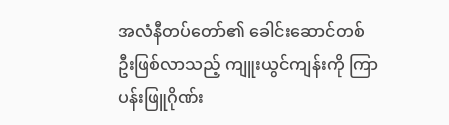အလံနီတပ်တော်၏ ခေါင်းဆောင်တစ်ဦးဖြစ်လာသည့် ကျူးယွင်ကျန်းကို ကြာပန်းဖြူဂိုဏ်း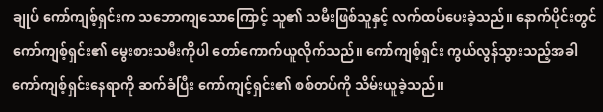ချုပ် ကော်ကျစ့်ရှင်းက သဘောကျသောကြောင့် သူ၏ သမီးဖြစ်သူနှင့် လက်ထပ်ပေးခဲ့သည်။ နောက်ပိုင်းတွင် ကော်ကျစ့်ရှင်း၏ မွေးစားသမီးကိုပါ တော်ကောက်ယူလိုက်သည်။ ကော်ကျစ့်ရှင်း ကွယ်လွန်သွားသည့်အခါ ကော်ကျစ့်ရှင်းနေရာကို ဆက်ခံပြီး ကော်ကျင့်ရှင်း၏ စစ်တပ်ကို သိမ်းယူခဲ့သည်။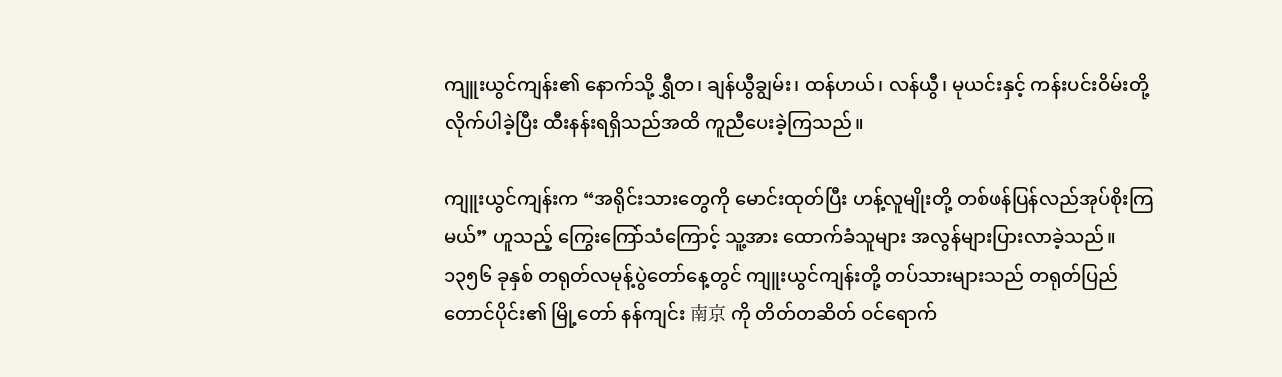ကျူးယွင်ကျန်း၏ နောက်သို့ ရွှီတ၊ ချန်ယွီချွမ်း၊ ထန်ဟယ်၊ လန်ယွီ၊ မုယင်းနှင့် ကန်းပင်းဝိမ်းတို့ လိုက်ပါခဲ့ပြီး ထီးနန်းရရှိသည်အထိ ကူညီပေးခဲ့ကြသည်။

ကျူးယွင်ကျန်းက “အရိုင်းသားတွေကို မောင်းထုတ်ပြီး ဟန့်လူမျိုးတို့ တစ်ဖန်ပြန်လည်အုပ်စိုးကြမယ်” ဟူသည့် ကြွေးကြော်သံကြောင့် သူ့အား ထောက်ခံသူများ အလွန်များပြားလာခဲ့သည်။ ၁၃၅၆ ခုနှစ် တရုတ်လမုန့်ပွဲတော်နေ့တွင် ကျူးယွင်ကျန်းတို့ တပ်သားများသည် တရုတ်ပြည်တောင်ပိုင်း၏ မြို့တော် နန်ကျင်း 南京 ကို တိတ်တဆိတ် ဝင်ရောက်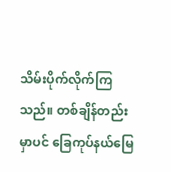သိမ်းပိုက်လိုက်ကြသည်။ တစ်ချိန်တည်းမှာပင် ခြေကုပ်နယ်မြေ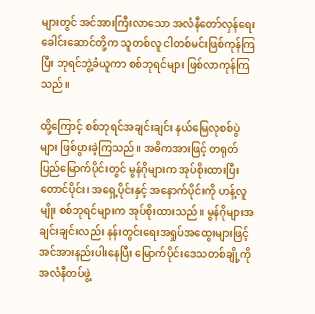များတွင် အင်အားကြီးလာသော အလံနီတော်လှန်ရေးခေါင်းဆောင်တို့က သူတစ်လူ ငါတစ်မင်းဖြစ်ကုန်ကြပြီး ဘုရင်ဘွဲ့ခံယူကာ စစ်ဘုရင်များ ဖြစ်လာကုန်ကြသည်။

ထို့ကြောင့် စစ်ဘုရင်အချင်းချင်း နယ်မြေလုစစ်ပွဲများ ဖြစ်ပွားခဲ့ကြသည်။ အဓိကအားဖြင့် တရုတ်ပြည်မြောက်ပိုင်းတွင် မွန်ဂိုများက အုပ်စိုးထားပြီး တောင်ပိုင်း၊ အရှေ့ပိုင်းနှင့် အနောက်ပိုင်းကို ဟန့်လူမျိုး စစ်ဘုရင်များက အုပ်စိုးထားသည်။ မွန်ဂိုများအချင်းချင်းလည်း နန်းတွင်းရေးအရှုပ်အထွေးများဖြင့် အင်အားနည်းပါးနေပြီး မြောက်ပိုင်းဒေသတစ်ချို့ကို အလံနီတပ်ဖွဲ့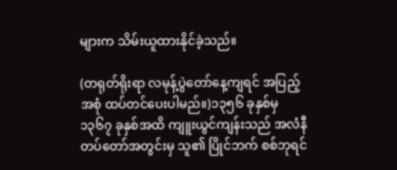များက သိမ်းယူထားနိုင်ခဲ့သည်။

(တရုတ်ရိုးရာ လမုန့်ပွဲတော်နေ့ကျရင် အပြည့်အစုံ ထပ်တင်ပေးပါမည်။)၁၃၅၆ ခုနှစ်မှ ၁၃၆၇ ခုနှစ်အထိ ကျူးယွင်ကျန်းသည် အလံနီတပ်တော်အတွင်းမှ သူ၏ ပြိုင်ဘက် စစ်ဘုရင်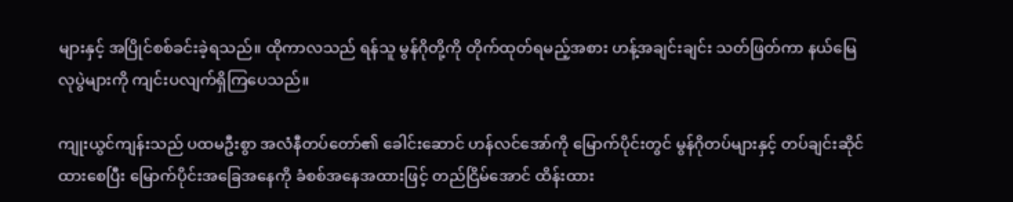များနှင့် အပြိုင်စစ်ခင်းခဲ့ရသည်။ ထိုကာလသည် ရန်သူ မွန်ဂိုတို့ကို တိုက်ထုတ်ရမည့်အစား ဟန့်အချင်းချင်း သတ်ဖြတ်ကာ နယ်မြေလုပွဲများကို ကျင်းပလျက်ရှိကြပေသည်။

ကျုးယွင်ကျန်းသည် ပထမဦးစွာ အလံနီတပ်တော်၏ ခေါင်းဆောင် ဟန်လင်အော်ကို မြောက်ပိုင်းတွင် မွန်ဂိုတပ်များနှင့် တပ်ချင်းဆိုင်ထားစေပြီး မြောက်ပိုင်းအခြေအနေကို ခံစစ်အနေအထားဖြင့် တည်ငြိမ်အောင် ထိန်းထား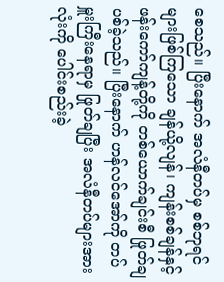စေသည်။ ပြီးနောက် အလံနီတပ်မှ စစ်ဘုရင်များဖြစ်ကြသော ချန်ယို့လျန်၊ ကျန်းစစ်ချန်နှင့် ဖန်းကော်ကျန့်တို့ကို တစ်ယောက်ချင်းစီ ဖြုတ်ချပစ်ခဲ့သည်။ ပြီးနောက် ဟန်လင်အော်ကို တပ်မှူးကြီးနေရာမှ ဖြုတ်ချပြီး အလံနီတပ်များအားလုံးကို ပေါင်းစည်းခဲ့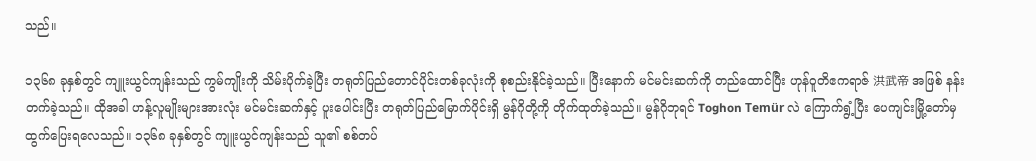သည်။

၁၃၆၈ ခုနှစ်တွင် ကျူးယွင်ကျန်းသည် ကွမ်ကျိုးကို သိမ်းပိုက်ခဲ့ပြီး တရုတ်ပြည်တောင်ပိုင်းတစ်ခုလုံးကို စုစည်းနိုင်ခဲ့သည်။ ပြီးနောက် မင်မင်းဆက်ကို တည်ထောင်ပြီး ဟုန်ဝူတိဧကရာဇ် 洪武帝 အဖြစ် နန်းတက်ခဲ့သည်။ ထိုအခါ ဟန့်လူမျိုးများအားလုံး မင်မင်းဆက်နှင့် ပူးပေါင်းပြီး တရုတ်ပြည်မြောက်ပိုင်းရှိ မွန်ဂိုတို့ကို တိုက်ထုတ်ခဲ့သည်။ မွန်ဂိုဘုရင် Toghon Temür လဲ ကြောက်ရွံ့ပြီး ပေကျင်းမြို့တော်မှ ထွက်ပြေးရလေသည်။ ၁၃၆၈ ခုနှစ်တွင် ကျူးယွင်ကျန်းသည် သူ၏ စစ်တပ်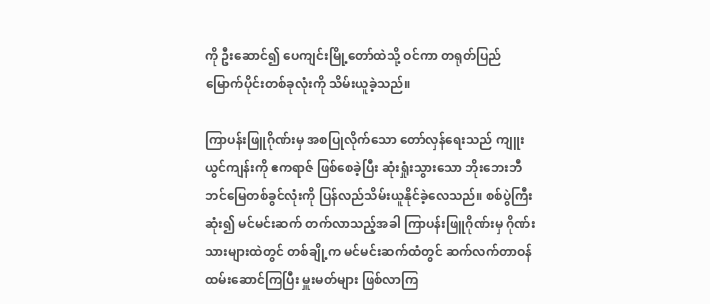ကို ဦးဆောင်၍ ပေကျင်းမြို့တော်ထဲသို့ ဝင်ကာ တရုတ်ပြည်မြောက်ပိုင်းတစ်ခုလုံးကို သိမ်းယူခဲ့သည်။

ကြာပန်းဖြူဂိုဏ်းမှ အစပြုလိုက်သော တော်လှန်ရေးသည် ကျူးယွင်ကျန်းကို ဧကရာဇ် ဖြစ်စေခဲ့ပြီး ဆုံးရှုံးသွားသော ဘိုးဘေးဘီဘင်မြေတစ်ခွင်လုံးကို ပြန်လည်သိမ်းယူနိုင်ခဲ့လေသည်။ စစ်ပွဲကြီးဆုံး၍ မင်မင်းဆက် တက်လာသည့်အခါ ကြာပန်းဖြူဂိုဏ်းမှ ဂိုဏ်းသားများထဲတွင် တစ်ချို့က မင်မင်းဆက်ထံတွင် ဆက်လက်တာဝန်ထမ်းဆောင်ကြပြီး မှူးမတ်များ ဖြစ်လာကြ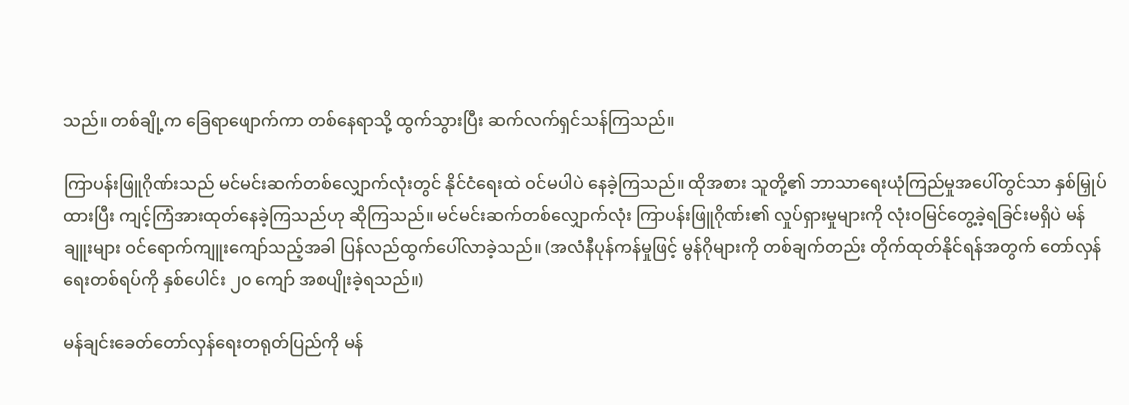သည်။ တစ်ချို့က ခြေရာဖျောက်ကာ တစ်နေရာသို့ ထွက်သွားပြီး ဆက်လက်ရှင်သန်ကြသည်။

ကြာပန်းဖြူဂိုဏ်းသည် မင်မင်းဆက်တစ်လျှောက်လုံးတွင် နိုင်ငံရေးထဲ ဝင်မပါပဲ နေခဲ့ကြသည်။ ထိုအစား သူတို့၏ ဘာသာရေးယုံကြည်မှုအပေါ်တွင်သာ နှစ်မြှုပ်ထားပြီး ကျင့်ကြံအားထုတ်နေခဲ့ကြသည်ဟု ဆိုကြသည်။ မင်မင်းဆက်တစ်လျှောက်လုံး ကြာပန်းဖြူဂိုဏ်း၏ လှုပ်ရှားမှုများကို လုံးဝမြင်တွေ့ခဲ့ရခြင်းမရှိပဲ မန်ချူးများ ဝင်ရောက်ကျူးကျော်သည့်အခါ ပြန်လည်ထွက်ပေါ်လာခဲ့သည်။ (အလံနီပုန်ကန်မှုဖြင့် မွန်ဂိုများကို တစ်ချက်တည်း တိုက်ထုတ်နိုင်ရန်အတွက် တော်လှန်ရေးတစ်ရပ်ကို နှစ်ပေါင်း ၂၀ ကျော် အစပျိုးခဲ့ရသည်။)

မန်ချင်းခေတ်တော်လှန်ရေးတရုတ်ပြည်ကို မန်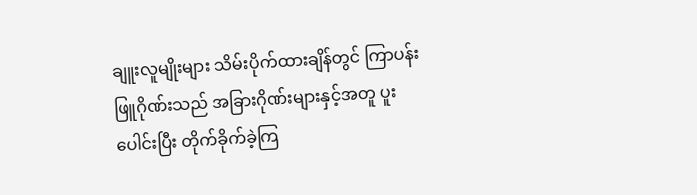ချူးလူမျိုးများ သိမ်းပိုက်ထားချိန်တွင် ကြာပန်းဖြူဂိုဏ်းသည် အခြားဂိုဏ်းများနှင့်အတူ ပူးပေါင်းပြီး တိုက်ခိုက်ခဲ့ကြ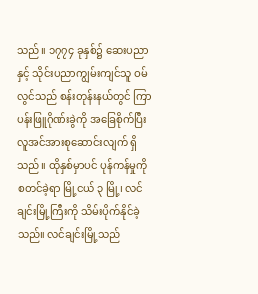သည်။ ၁၇၇၄ ခုနှစ်၌ ဆေးပညာနှင့် သိုင်းပညာကျွမ်းကျင်သူ ဝမ်လွင်သည် စန်းတုန်းနယ်တွင် ကြာပန်းဖြူဂိုဏ်းခွဲကို အခြေစိုက်ပြီး လူအင်အားစုဆောင်းလျက် ရှိသည်။ ထိုနှစ်မှာပင် ပုန်ကန်မှုကို စတင်ခဲ့ရာ မြို့ငယ် ၃ မြို့၊ လင်ချင်းမြို့ကြီးကို သိမ်းပိုက်နိုင်ခဲ့သည်။ လင်ချင်းမြို့သည်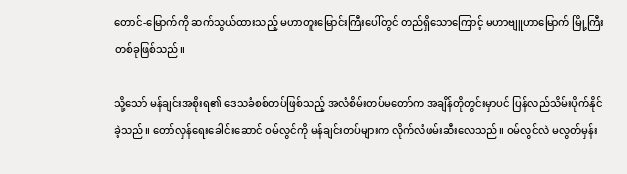တောင်-မြောက်ကို ဆက်သွယ်ထားသည့် မဟာတူးမြောင်းကြီးပေါ်တွင် တည်ရှိသောကြောင့် မဟာဗျူဟာမြောက် မြို့ကြီးတစ်ခုဖြစ်သည်။

သို့သော် မန်ချင်းအစိုးရ၏ ဒေသခံစစ်တပ်ဖြစ်သည့် အလံစိမ်းတပ်မတော်က အချိန်တိုတွင်းမှာပင် ပြန်လည်သိမ်းပိုက်နိုင်ခဲ့သည်။ တော်လှန်ရေးခေါင်းဆောင် ဝမ်လွင်ကို မန်ချင်းတပ်များက လိုက်လံဖမ်းဆီးလေသည်။ ဝမ်လွင်လဲ မလွတ်မှန်း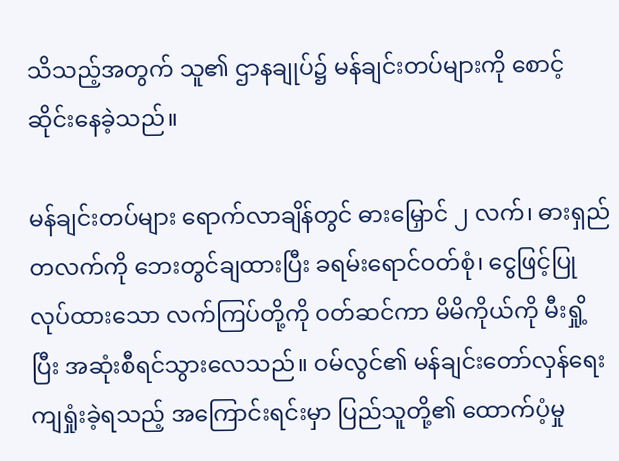သိသည့်အတွက် သူ၏ ဌာနချုပ်၌ မန်ချင်းတပ်များကို စောင့်ဆိုင်းနေခဲ့သည်။

မန်ချင်းတပ်များ ရောက်လာချိန်တွင် ဓားမြှောင် ၂ လက်၊ ဓားရှည်တလက်ကို ဘေးတွင်ချထားပြီး ခရမ်းရောင်ဝတ်စုံ၊ ငွေဖြင့်ပြုလုပ်ထားသော လက်ကြပ်တို့ကို ဝတ်ဆင်ကာ မိမိကိုယ်ကို မီးရှို့ပြီး အဆုံးစီရင်သွားလေသည်။ ဝမ်လွင်၏ မန်ချင်းတော်လှန်ရေး ကျရှုံးခဲ့ရသည့် အကြောင်းရင်းမှာ ပြည်သူတို့၏ ထောက်ပံ့မှု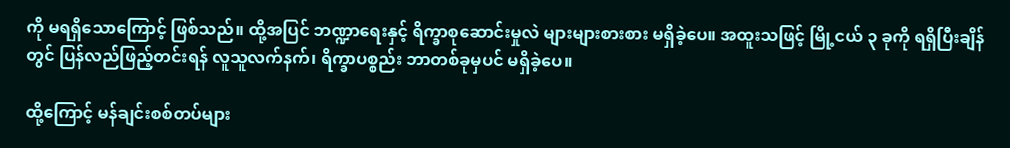ကို မရရှိသောကြောင့် ဖြစ်သည်။ ထို့အပြင် ဘဏ္ဍာရေးနှင့် ရိက္ခာစုဆောင်းမှုလဲ များများစားစား မရှိခဲ့ပေ။ အထူးသဖြင့် မြို့ငယ် ၃ ခုကို ရရှိပြီးချိန်တွင် ပြန်လည်ဖြည့်တင်းရန် လူသူလက်နက်၊ ရိက္ခာပစ္စည်း ဘာတစ်ခုမှပင် မရှိခဲ့ပေ။

ထို့ကြောင့် မန်ချင်းစစ်တပ်များ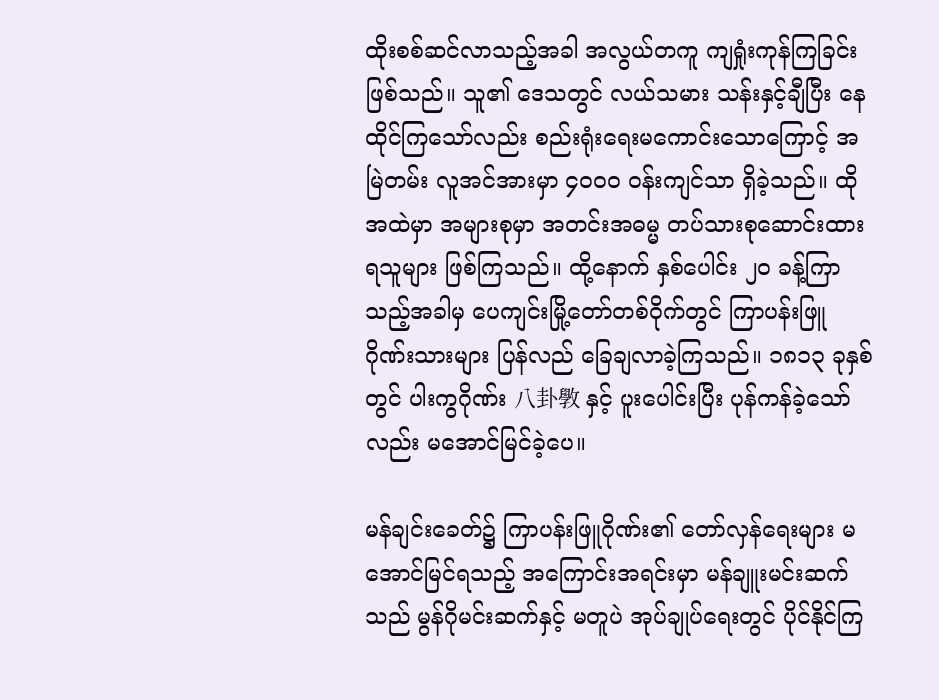ထိုးစစ်ဆင်လာသည့်အခါ အလွယ်တကူ ကျရှုံးကုန်ကြခြင်း ဖြစ်သည်။ သူ၏ ဒေသတွင် လယ်သမား သန်းနှင့်ချီပြီး နေထိုင်ကြသော်လည်း စည်းရုံးရေးမကောင်းသောကြောင့် အမြဲတမ်း လူအင်အားမှာ ၄၀၀၀ ဝန်းကျင်သာ ရှိခဲ့သည်။ ထိုအထဲမှာ အများစုမှာ အတင်းအဓမ္မ တပ်သားစုဆောင်းထားရသူများ ဖြစ်ကြသည်။ ထို့နောက် နှစ်ပေါင်း ၂၀ ခန့်ကြာသည့်အခါမှ ပေကျင်းမြို့တော်တစ်ဝိုက်တွင် ကြာပန်းဖြူဂိုဏ်းသားများ ပြန်လည် ခြေချလာခဲ့ကြသည်။ ၁၈၁၃ ခုနှစ်တွင် ပါးကွဂိုဏ်း 八卦斆 နှင့် ပူးပေါင်းပြီး ပုန်ကန်ခဲ့သော်လည်း မအောင်မြင်ခဲ့ပေ။

မန်ချင်းခေတ်၌ ကြာပန်းဖြူဂိုဏ်း၏ တော်လှန်ရေးများ မအောင်မြင်ရသည့် အကြောင်းအရင်းမှာ မန်ချူးမင်းဆက်သည် မွန်ဂိုမင်းဆက်နှင့် မတူပဲ အုပ်ချုပ်ရေးတွင် ပိုင်နိုင်ကြ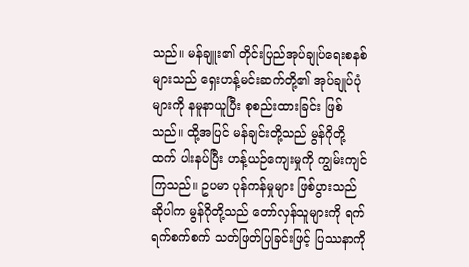သည်။ မန်ချူး၏ တိုင်းပြည်အုပ်ချုပ်ရေးစနစ်များသည် ရှေးဟန့်မင်းဆက်တို့၏ အုပ်ချုပ်ပုံများကို နမူနာယူပြီး စုစည်းထားခြင်း ဖြစ်သည်။ ထို့အပြင် မန်ချင်းတို့သည် မွန်ဂိုတို့ထက် ပါးနပ်ပြီး ဟန့်ယဉ်ကျေးမှုကို ကျွမ်းကျင်ကြသည်။ ဥပမာ ပုန်ကန်မှုများ ဖြစ်ပွားသည်ဆိုပါက မွန်ဂိုတို့သည် တော်လှန်သူများကို ရက်ရက်စက်စက် သတ်ဖြတ်ပြခြင်းဖြင့် ပြဿနာကို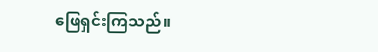ဖြေရှင်းကြသည်။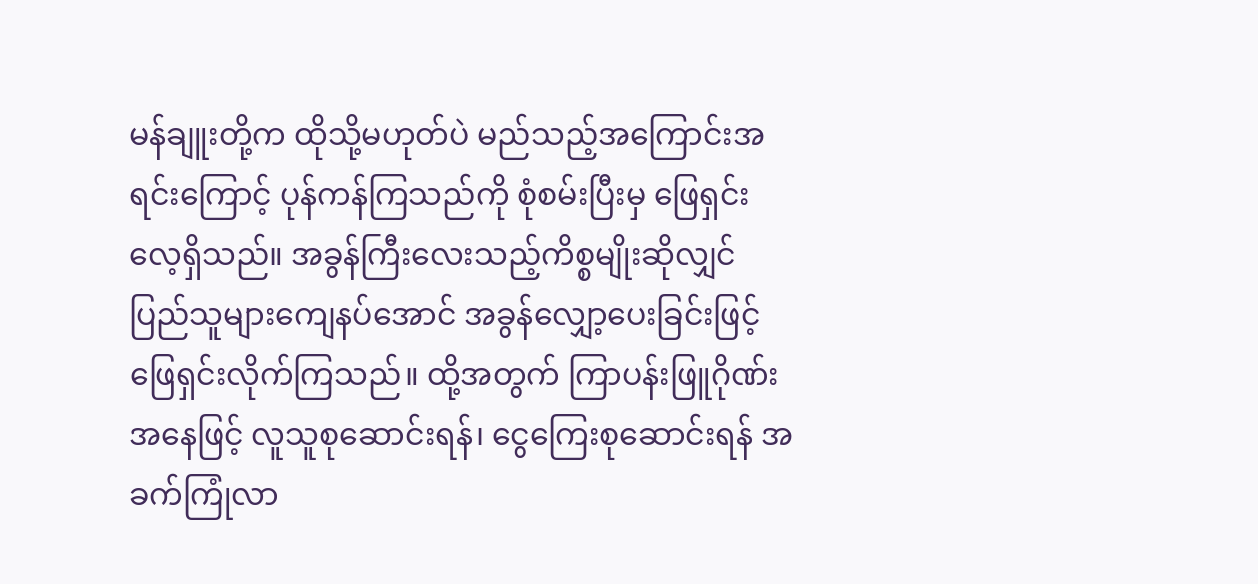မန်ချူးတို့က ထိုသို့မဟုတ်ပဲ မည်သည့်အကြောင်းအရင်းကြောင့် ပုန်ကန်ကြသည်ကို စုံစမ်းပြီးမှ ဖြေရှင်းလေ့ရှိသည်။ အခွန်ကြီးလေးသည့်ကိစ္စမျိုးဆိုလျှင် ပြည်သူများကျေနပ်အောင် အခွန်လျှော့ပေးခြင်းဖြင့် ဖြေရှင်းလိုက်ကြသည်။ ထို့အတွက် ကြာပန်းဖြူဂိုဏ်းအနေဖြင့် လူသူစုဆောင်းရန်၊ ငွေကြေးစုဆောင်းရန် အခက်ကြုံလာ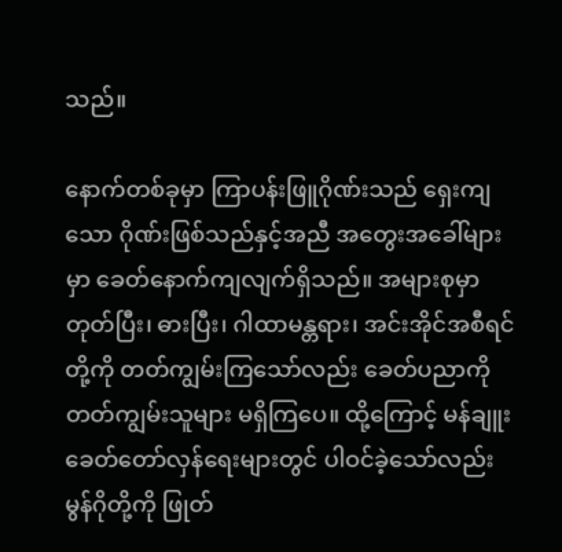သည်။

နောက်တစ်ခုမှာ ကြာပန်းဖြူဂိုဏ်းသည် ရှေးကျသော ဂိုဏ်းဖြစ်သည်နှင့်အညီ အတွေးအခေါ်များမှာ ခေတ်နောက်ကျလျက်ရှိသည်။ အများစုမှာ တုတ်ပြီး၊ ဓားပြီး၊ ဂါထာမန္တရား၊ အင်းအိုင်အစီရင်တို့ကို တတ်ကျွမ်းကြသော်လည်း ခေတ်ပညာကို တတ်ကျွမ်းသူများ မရှိကြပေ။ ထို့ကြောင့် မန်ချူးခေတ်တော်လှန်ရေးများတွင် ပါဝင်ခဲ့သော်လည်း မွန်ဂိုတို့ကို ဖြုတ်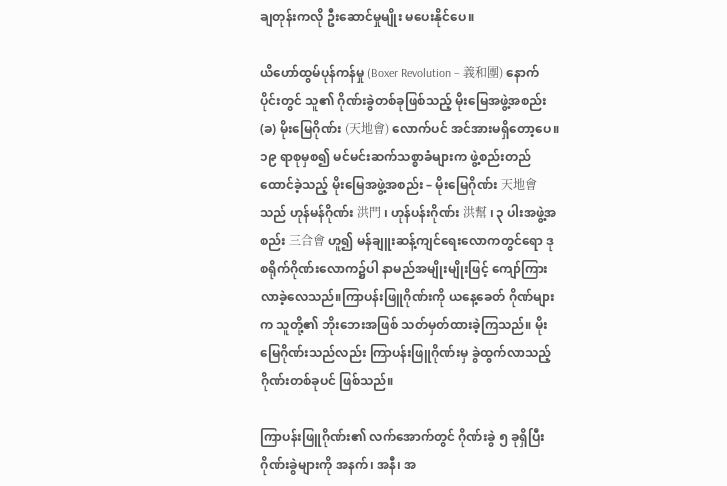ချတုန်းကလို ဦးဆောင်မှုမျိုး မပေးနိုင်ပေ။

ယိဟော်ထွမ်ပုန်ကန်မှု (Boxer Revolution – 義和團) နောက်ပိုင်းတွင် သူ၏ ဂိုဏ်းခွဲတစ်ခုဖြစ်သည့် မိုးမြေအဖွဲ့အစည်း (ခ) မိုးမြေဂိုဏ်း (天地會) လောက်ပင် အင်အားမရှိတော့ပေ။ ၁၉ ရာစုမှစ၍ မင်မင်းဆက်သစ္စာခံများက ဖွဲ့စည်းတည်ထောင်ခဲ့သည့် မိုးမြေအဖွဲ့အစည်း – မိုးမြေဂိုဏ်း 天地會 သည် ဟုန်မန်ဂိုဏ်း 洪門 ၊ ဟုန်ပန်းဂိုဏ်း 洪幫 ၊ ၃ ပါးအဖွဲ့အစည်း 三合會 ဟူ၍ မန်ချူးဆန့်ကျင်ရေးလောကတွင်ရော ဒုစရိုက်ဂိုဏ်းလောက၌ပါ နာမည်အမျိုးမျိုးဖြင့် ကျော်ကြားလာခဲ့လေသည်။ကြာပန်းဖြူဂိုဏ်းကို ယနေ့ခေတ် ဂိုဏ်များက သူတို့၏ ဘိုးဘေးအဖြစ် သတ်မှတ်ထားခဲ့ကြသည်။ မိုးမြေဂိုဏ်းသည်လည်း ကြာပန်းဖြူဂိုဏ်းမှ ခွဲထွက်လာသည့် ဂိုဏ်းတစ်ခုပင် ဖြစ်သည်။

ကြာပန်းဖြူဂိုဏ်း၏ လက်အောက်တွင် ဂိုဏ်းခွဲ ၅ ခုရှိပြီး ဂိုဏ်းခွဲများကို အနက်၊ အနီ၊ အ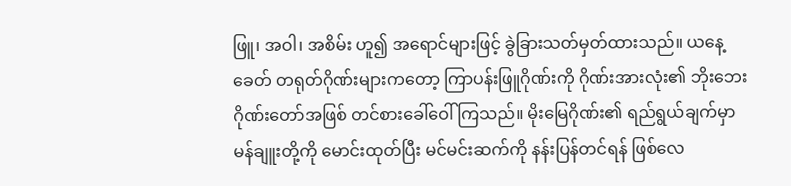ဖြူ၊ အဝါ၊ အစိမ်း ဟူ၍ အရောင်များဖြင့် ခွဲခြားသတ်မှတ်ထားသည်။ ယနေ့ခေတ် တရုတ်ဂိုဏ်းများကတော့ ကြာပန်းဖြူဂိုဏ်းကို ဂိုဏ်းအားလုံး၏ ဘိုးဘေးဂိုဏ်းတော်အဖြစ် တင်စားခေါ်ဝေါ်ကြသည်။ မိုးမြေဂိုဏ်း၏ ရည်ရွယ်ချက်မှာ မန်ချူးတို့ကို မောင်းထုတ်ပြီး မင်မင်းဆက်ကို နန်းပြန်တင်ရန် ဖြစ်လေ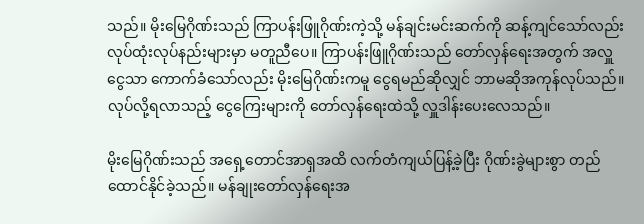သည်။ မိုးမြေဂိုဏ်းသည် ကြာပန်းဖြူဂိုဏ်းကဲ့သို့ မန်ချင်းမင်းဆက်ကို ဆန့်ကျင်သော်လည်း လုပ်ထုံးလုပ်နည်းများမှာ မတူညီပေ။ ကြာပန်းဖြူဂိုဏ်းသည် တော်လှန်ရေးအတွက် အလှူငွေသာ ကောက်ခံသော်လည်း မိုးမြေဂိုဏ်းကမူ ငွေရမည်ဆိုလျှင် ဘာမဆိုအကုန်လုပ်သည်။ လုပ်လို့ရလာသည့် ငွေကြေးများကို တော်လှန်ရေးထဲသို့ လှူဒါန်းပေးလေသည်။

မိုးမြေဂိုဏ်းသည် အရှေ့တောင်အာရှအထိ လက်တံကျယ်ပြန့်ခဲ့ပြီး ဂိုဏ်းခွဲများစွာ တည်ထောင်နိုင်ခဲ့သည်။ မန်ချုးတော်လှန်ရေးအ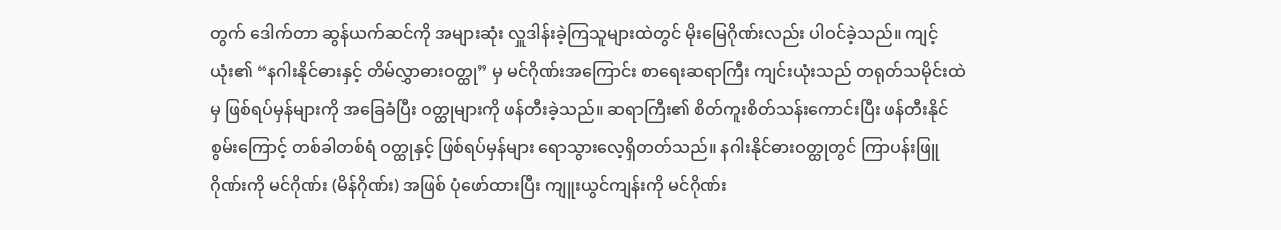တွက် ဒေါက်တာ ဆွန်ယက်ဆင်ကို အများဆုံး လှူဒါန်းခဲ့ကြသူများထဲတွင် မိုးမြေဂိုဏ်းလည်း ပါဝင်ခဲ့သည်။ ကျင့်ယုံး၏ “နဂါးနိုင်ဓားနှင့် တိမ်လွှာဓားဝတ္ထု” မှ မင်ဂိုဏ်းအကြောင်း စာရေးဆရာကြီး ကျင်းယုံးသည် တရုတ်သမိုင်းထဲမှ ဖြစ်ရပ်မှန်များကို အခြေခံပြီး ဝတ္ထုများကို ဖန်တီးခဲ့သည်။ ဆရာကြီး၏ စိတ်ကူးစိတ်သန်းကောင်းပြီး ဖန်တီးနိုင်စွမ်းကြောင့် တစ်ခါတစ်ရံ ဝတ္ထုနှင့် ဖြစ်ရပ်မှန်များ ရောသွားလေ့ရှိတတ်သည်။ နဂါးနိုင်ဓားဝတ္ထုတွင် ကြာပန်းဖြူဂိုဏ်းကို မင်ဂိုဏ်း (မိန်ဂိုဏ်း) အဖြစ် ပုံဖော်ထားပြီး ကျူးယွင်ကျန်းကို မင်ဂိုဏ်း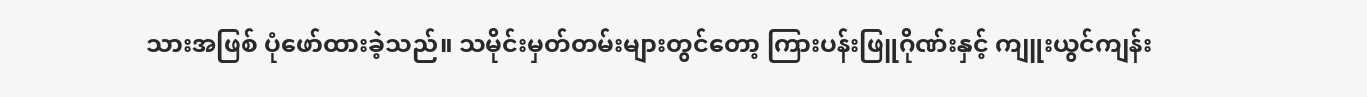သားအဖြစ် ပုံဖော်ထားခဲ့သည်။ သမိုင်းမှတ်တမ်းများတွင်တော့ ကြားပန်းဖြူဂိုဏ်းနှင့် ကျူးယွင်ကျန်း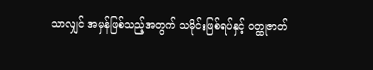သာလျှင် အမှန်ဖြစ်သည့်အတွက် သမိုင်းဖြစ်ရပ်နှင့် ဝတ္ထုဇာတ်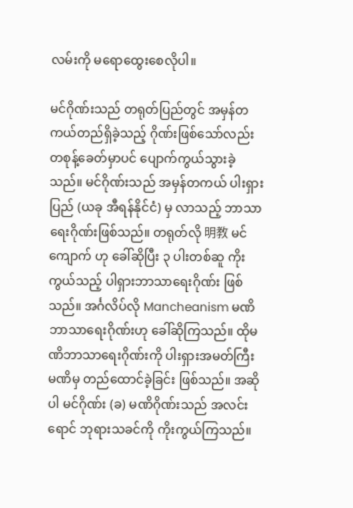လမ်းကို မရောထွေးစေလိုပါ။

မင်ဂိုဏ်းသည် တရုတ်ပြည်တွင် အမှန်တကယ်တည်ရှိခဲ့သည့် ဂိုဏ်းဖြစ်သော်လည်း တစုန့်ခေတ်မှာပင် ပျောက်ကွယ်သွားခဲ့သည်။ မင်ဂိုဏ်းသည် အမှန်တကယ် ပါးရှားပြည် (ယခု အီရန်နိုင်ငံ) မှ လာသည့် ဘာသာရေးဂိုဏ်းဖြစ်သည်။ တရုတ်လို 明教 မင်ကျောက် ဟု ခေါ်ဆိုပြီး ၃ ပါးတစ်ဆူ ကိုးကွယ်သည့် ပါရှားဘာသာရေးဂိုဏ်း ဖြစ်သည်။ အင်္ဂလိပ်လို Mancheanism မဏိဘာသာရေးဂိုဏ်းဟု ခေါ်ဆိုကြသည်။ ထိုမဏိဘာသာရေးဂိုဏ်းကို ပါးရှားအမတ်ကြီး မဏိမှ တည်ထောင်ခဲ့ခြင်း ဖြစ်သည်။ အဆိုပါ မင်ဂိုဏ်း (ခ) မဏိဂိုဏ်းသည် အလင်းရောင် ဘုရားသခင်ကို ကိုးကွယ်ကြသည်။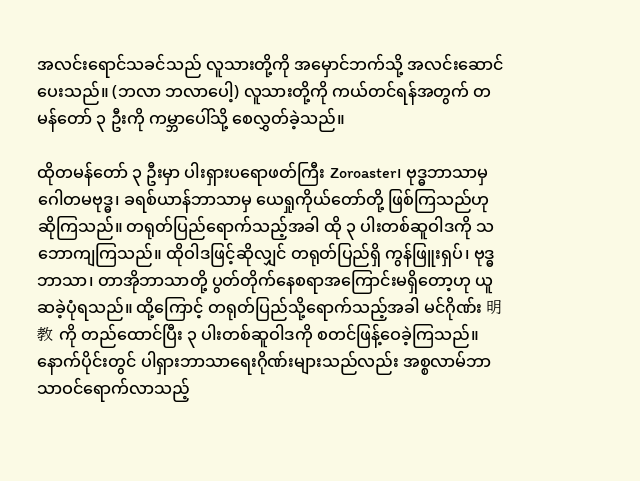အလင်းရောင်သခင်သည် လူသားတို့ကို အမှောင်ဘက်သို့ အလင်းဆောင်ပေးသည်။ (ဘလာ ဘလာပေါ့) လူသားတို့ကို ကယ်တင်ရန်အတွက် တမန်တော် ၃ ဦးကို ကမ္ဘာပေါ်သို့ စေလွှတ်ခဲ့သည်။

ထိုတမန်တော် ၃ ဦးမှာ ပါးရှားပရောဖတ်ကြီး Zoroaster၊ ဗုဒ္ဓဘာသာမှ ဂေါတမဗုဒ္ဓ၊ ခရစ်ယာန်ဘာသာမှ ယေရှုကိုယ်တော်တို့ ဖြစ်ကြသည်ဟု ဆိုကြသည်။ တရုတ်ပြည်ရောက်သည့်အခါ ထို ၃ ပါးတစ်ဆူဝါဒကို သဘောကျကြသည်။ ထိုဝါဒဖြင့်ဆိုလျှင် တရုတ်ပြည်ရှိ ကွန်ဖြူးရှပ်၊ ဗုဒ္ဓဘာသာ၊ တာအိုဘာသာတို့ ပွတ်တိုက်နေစရာအကြောင်းမရှိတော့ဟု ယူဆခဲ့ပုံရသည်။ ထို့ကြောင့် တရုတ်ပြည်သို့ရောက်သည့်အခါ မင်ဂိုဏ်း 明教 ကို တည်ထောင်ပြီး ၃ ပါးတစ်ဆူဝါဒကို စတင်ဖြန့်ဝေခဲ့ကြသည်။ နောက်ပိုင်းတွင် ပါရှားဘာသာရေးဂိုဏ်းများသည်လည်း အစ္စလာမ်ဘာသာဝင်ရောက်လာသည့်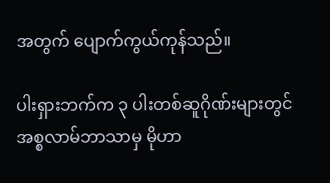အတွက် ပျောက်ကွယ်ကုန်သည်။

ပါးရှားဘက်က ၃ ပါးတစ်ဆူဂိုဏ်းများတွင် အစ္စလာမ်ဘာသာမှ မိုဟာ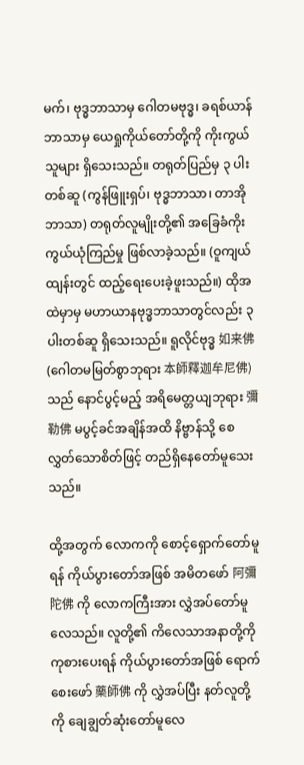မက်၊ ဗုဒ္ဓဘာသာမှ ဂေါတမဗုဒ္ဓ၊ ခရစ်ယာန်ဘာသာမှ ယေရှုကိုယ်တော်တို့ကို ကိုးကွယ်သူများ ရှိသေးသည်။ တရုတ်ပြည်မှ ၃ ပါးတစ်ဆူ (ကွန်ဖြူးရှပ်၊ ဗုဒ္ဓဘာသာ၊ တာအိုဘာသာ) တရုတ်လူမျိုးတို့၏ အခြေခံကိုးကွယ်ယုံကြည်မှု ဖြစ်လာခဲ့သည်။ (ဝူကျယ်ထျန်းတွင် ထည့်ရေးပေးခဲ့ဖူးသည်။) ထိုအထဲမှာမှ မဟာယာနဗုဒ္ဓဘာသာတွင်လည်း ၃ ပါးတစ်ဆူ ရှိသေးသည်။ ရူလိုင်ဗုဒ္ဓ 如来佛 (ဂေါတမမြတ်စွာဘုရား 本師釋迦牟尼佛) သည် နောင်ပွင့်မည့် အရိမေတ္တယျဘုရား 彌勒佛 မပွင့်ခင်အချိန်အထိ နိဗ္ဗာန်သို့ စေလွှတ်သောစိတ်ဖြင့် တည်ရှိနေတော်မူသေးသည်။

ထို့အတွက် လောကကို စောင့်ရှောက်တော်မူရန် ကိုယ်ပွားတော်အဖြစ် အမိတဖော် 阿彌陀佛 ကို လောကကြီးအား လွှဲအပ်တော်မူလေသည်။ လူတို့၏ ကိလေသာအနာတို့ကို ကုစားပေးရန် ကိုယ်ပွားတော်အဖြစ် ရောက်စေးဖော် 藥師佛 ကို လွှဲအပ်ပြီး နတ်လူတို့ကို ချေချွတ်ဆုံးတော်မူလေ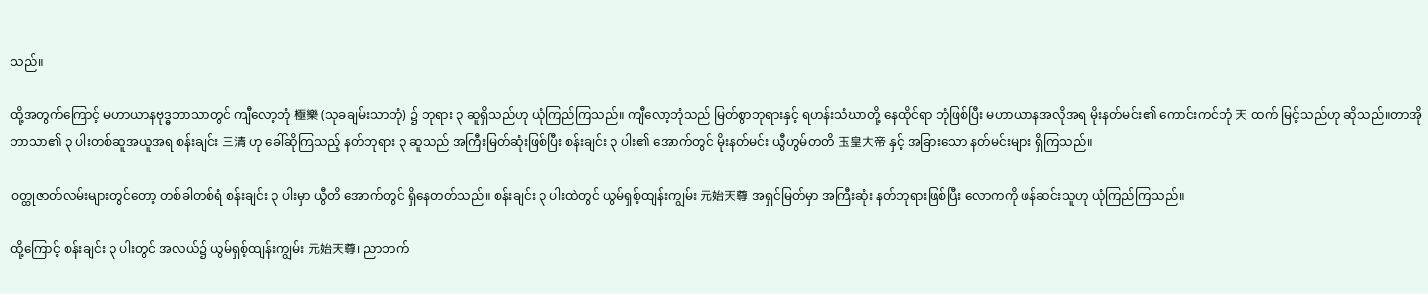သည်။

ထို့အတွက်ကြောင့် မဟာယာနဗုဒ္ဓဘာသာတွင် ကျီလော့ဘုံ 極樂 (သုခချမ်းသာဘုံ) ၌ ဘုရား ၃ ဆူရှိသည်ဟု ယုံကြည်ကြသည်။ ကျီလော့ဘုံသည် မြတ်စွာဘုရားနှင့် ရဟန်းသံဃာတို့ နေထိုင်ရာ ဘုံဖြစ်ပြီး မဟာယာနအလိုအရ မိုးနတ်မင်း၏ ကောင်းကင်ဘုံ 天 ထက် မြင့်သည်ဟု ဆိုသည်။တာအိုဘာသာ၏ ၃ ပါးတစ်ဆူအယူအရ စန်းချင်း 三清 ဟု ခေါ်ဆိုကြသည့် နတ်ဘုရား ၃ ဆူသည် အကြီးမြတ်ဆုံးဖြစ်ပြီး စန်းချင်း ၃ ပါး၏ အောက်တွင် မိုးနတ်မင်း ယွီဟွမ်တတိ 玉皇大帝 နှင့် အခြားသော နတ်မင်းများ ရှိကြသည်။

ဝတ္ထုဇာတ်လမ်းများတွင်တော့ တစ်ခါတစ်ရံ စန်းချင်း ၃ ပါးမှာ ယွီတိ အောက်တွင် ရှိနေတတ်သည်။ စန်းချင်း ၃ ပါးထဲတွင် ယွမ်ရှစ့်ထျန်းကျွမ်း 元始天尊 အရှင်မြတ်မှာ အကြီးဆုံး နတ်ဘုရားဖြစ်ပြီး လောကကို ဖန်ဆင်းသူဟု ယုံကြည်ကြသည်။

ထို့ကြောင့် စန်းချင်း ၃ ပါးတွင် အလယ်၌ ယွမ်ရှစ့်ထျန်းကျွမ်း 元始天尊၊ ညာဘက်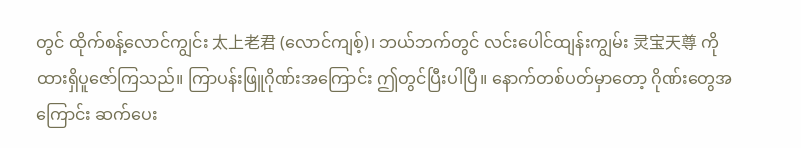တွင် ထိုက်စန့်လောင်ကျွင်း 太上老君 (လောင်ကျစ့်)၊ ဘယ်ဘက်တွင် လင်းပေါင်ထျန်းကျွမ်း 灵宝天尊 ကို ထားရှိပူဇော်ကြသည်။ ကြာပန်းဖြူဂိုဏ်းအကြောင်း ဤတွင်ပြီးပါပြီ။ နောက်တစ်ပတ်မှာတော့ ဂိုဏ်းတွေအကြောင်း ဆက်ပေး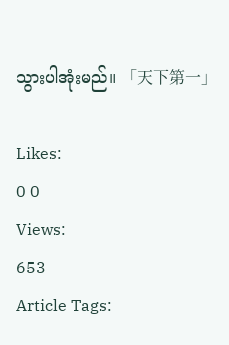သွားပါအုံးမည်။ 「天下第一」

Likes:
0 0
Views:
653
Article Tags: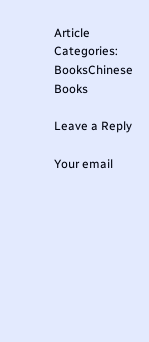Article Categories:
BooksChinese Books

Leave a Reply

Your email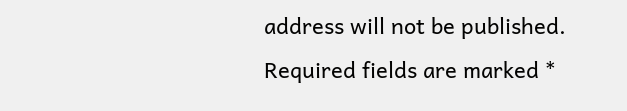address will not be published. Required fields are marked *